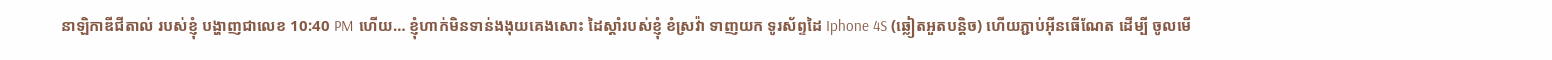នាឡិកាឌីជីតាល់ របស់ខ្ញុំ បង្ហាញជាលេខ 10:40 PM ហើយ… ខ្ញុំហាក់មិនទាន់ងងុយគេងសោះ ដៃស្តាំរបស់ខ្ញុំ ខំស្រវ៉ា ទាញយក ទូរស័ព្ទដៃ Iphone 4S (ឆ្លៀតអួតបន្តិច) ហើយភ្ជាប់អ៊ីនធើណែត ដើម្បី ចូលមើ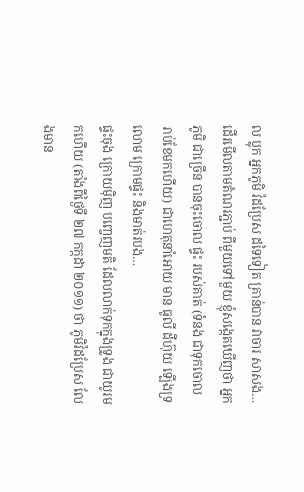ល ប្លុក អ្នកភូមិ វ៉ដប្រែស ដទៃទៀត គ្រាន់បាន វាចារ សាសង…
ដើរមើលតាមតំណរភ្ជាប់ ពីមួយទៅមួយ ខ្ញុំសង្កេតឃើញថា អ្នកភូមិ ជាច្រើន បានចុះចោល ផ្ទះ របស់គាត់ (ទំនង ជាទុកចោល រាប់ខែមកហើយ) ជាហេតុនាំអោយ មាន ធូលី ដីហ៊ុយ ឡើងទ្រលោម ក្រោមផ្ទះ និងមាត់របង…
ផ្ទះចុង ក្រោយម៉ិញ បញ្ចេញមតិ ដែលលាក់ទុកក្នុងទ្រូង ជាយូរមកហើយ (តាំងពីថ្ងៃទី ២៧ កក្កដា ២០១១) ថា ភូមិវ៉ដប្រែស លែងមាន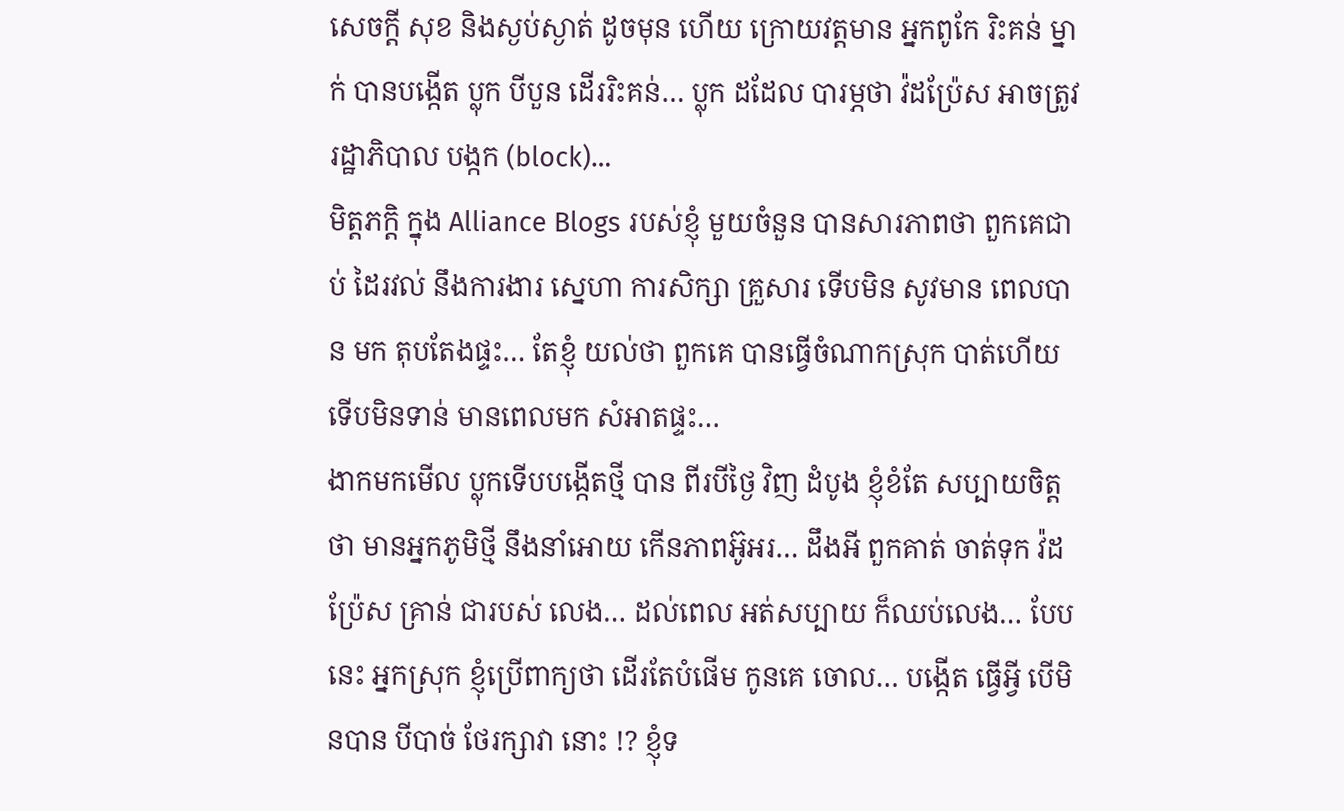សេចក្តី សុខ និងស្ងប់ស្ងាត់ ដូចមុន ហើយ ក្រោយវត្តមាន អ្នកពូកែ រិះគន់ ម្នាក់ បានបង្កើត ប្លុក បីបួន ដើររិះគន់… ប្លុក ដដែល បារម្ភថា វ៉ដប្រ៉ែស អាចត្រូវ រដ្ឋាភិបាល បង្កក (block)…
មិត្តភក្តិ ក្នុង Alliance Blogs របស់ខ្ញុំ មួយចំនួន បានសារភាពថា ពួកគេជាប់ ដៃរវល់ នឹងការងារ ស្នេហា ការសិក្សា គ្រួសារ ទើបមិន សូវមាន ពេលបាន មក តុបតែងផ្ទះ… តែខ្ញុំ យល់ថា ពួកគេ បានធ្វើចំណាកស្រុក បាត់ហើយ ទើបមិនទាន់ មានពេលមក សំអាតផ្ទះ…
ងាកមកមើល ប្លុកទើបបង្កើតថ្មី បាន ពីរបីថ្ងៃ វិញ ដំបូង ខ្ញុំខំតែ សប្បាយចិត្តថា មានអ្នកភូមិថ្មី នឹងនាំអោយ កើនភាពអ៊ូអរ… ដឹងអី ពួកគាត់ ចាត់ទុក វ៉ដប្រ៉ែស គ្រាន់ ជារបស់ លេង… ដល់ពេល អត់សប្បាយ ក៏ឈប់លេង… បែបនេះ អ្នកស្រុក ខ្ញុំប្រើពាក្យថា ដើរតែបំផើម កូនគេ ចោល… បង្កើត ធ្វើអ្វី បើមិនបាន បីបាច់ ថែរក្សាវា នោះ !? ខ្ញុំទ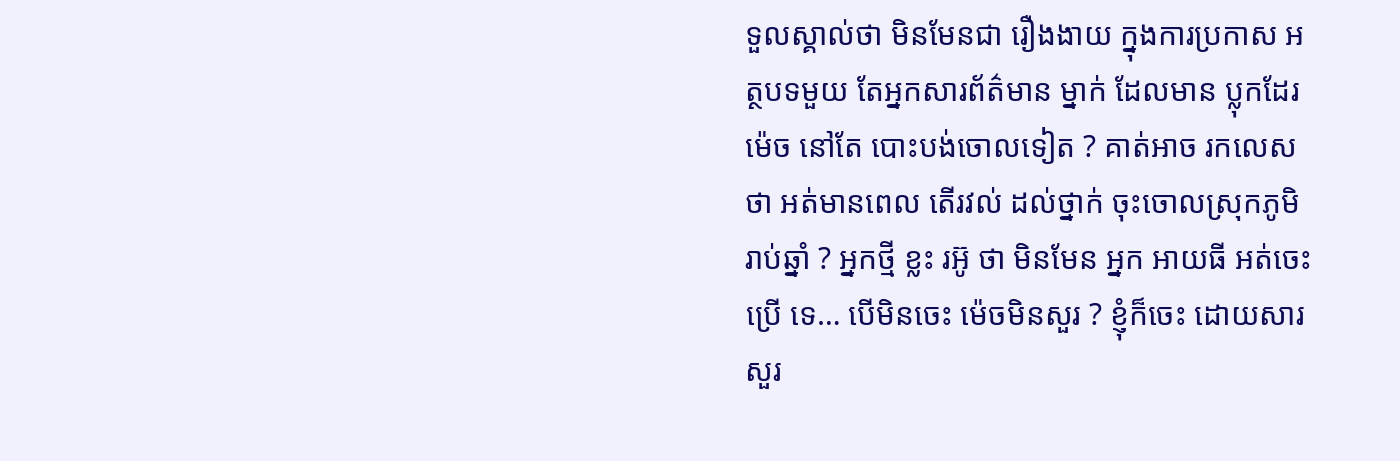ទួលស្គាល់ថា មិនមែនជា រឿងងាយ ក្នុងការប្រកាស អត្ថបទមួយ តែអ្នកសារព័ត៌មាន ម្នាក់ ដែលមាន ប្លុកដែរ ម៉េច នៅតែ បោះបង់ចោលទៀត ? គាត់អាច រកលេសថា អត់មានពេល តើរវល់ ដល់ថ្នាក់ ចុះចោលស្រុកភូមិ រាប់ឆ្នាំ ? អ្នកថ្មី ខ្លះ រអ៊ូ ថា មិនមែន អ្នក អាយធី អត់ចេះប្រើ ទេ… បើមិនចេះ ម៉េចមិនសួរ ? ខ្ញុំក៏ចេះ ដោយសារ សួរ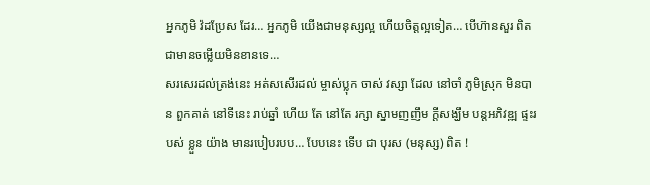អ្នកភូមិ វ៉ដប្រែស ដែរ… អ្នកភូមិ យើងជាមនុស្សល្អ ហើយចិត្តល្អទៀត… បើហ៊ានសួរ ពិតជាមានចម្លើយមិនខានទេ…
សរសេរដល់ត្រង់នេះ អត់សសើរដល់ ម្ចាស់ប្លុក ចាស់ វស្សា ដែល នៅចាំ ភូមិស្រុក មិនបាន ពួកគាត់ នៅទីនេះ រាប់ឆ្នាំ ហើយ តែ នៅតែ រក្សា ស្នាមញញឹម ក្តីសង្ឃឹម បន្តអភិវឌ្ឍ ផ្ទះរបស់ ខ្លួន យ៉ាង មានរបៀបរបប… បែបនេះ ទើប ជា បុរស (មនុស្ស) ពិត !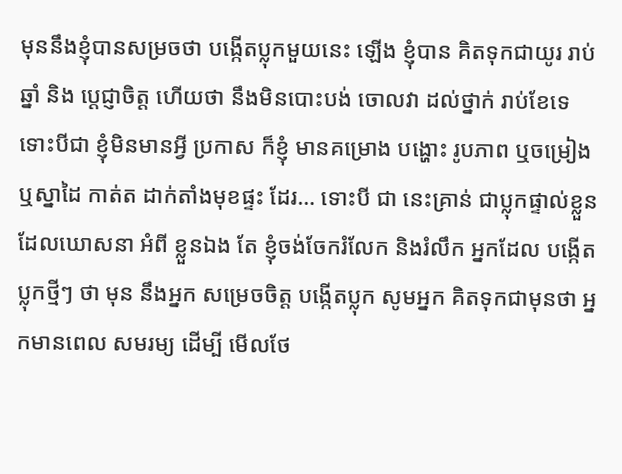មុននឹងខ្ញុំបានសម្រចថា បង្កើតប្លុកមួយនេះ ឡើង ខ្ញុំបាន គិតទុកជាយូរ រាប់ឆ្នាំ និង ប្តេជ្ញាចិត្ត ហើយថា នឹងមិនបោះបង់ ចោលវា ដល់ថ្នាក់ រាប់ខែទេ ទោះបីជា ខ្ញុំមិនមានអ្វី ប្រកាស ក៏ខ្ញុំ មានគម្រោង បង្ហោះ រូបភាព ឬចម្រៀង ឬស្នាដៃ កាត់ត ដាក់តាំងមុខផ្ទះ ដែរ… ទោះបី ជា នេះគ្រាន់ ជាប្លុកផ្ទាល់ខ្លួន ដែលឃោសនា អំពី ខ្លួនឯង តែ ខ្ញុំចង់ចែករំលែក និងរំលឹក អ្នកដែល បង្កើត ប្លុកថ្មីៗ ថា មុន នឹងអ្នក សម្រេចចិត្ត បង្កើតប្លុក សូមអ្នក គិតទុកជាមុនថា អ្នកមានពេល សមរម្យ ដើម្បី មើលថែ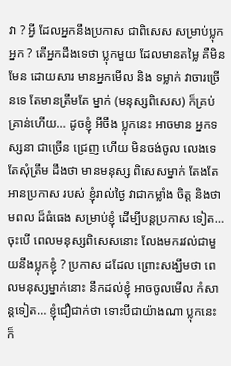វា ? អ្វី ដែលអ្នកនឹងប្រកាស ជាពិសេស សម្រាប់ប្លុក អ្នក ? តើអ្នកដឹងទេថា ប្លុកមួយ ដែលមានតម្លៃ គឺមិនមែន ដោយសារ មានអ្នកមើល និង ទម្លាក់ វាចារច្រើនទេ តែមានត្រឹមតែ ម្នាក់ (មនុស្សពិសេស) ក៏គ្រប់គ្រាន់ហើយ… ដូចខ្ញុំ អីចឹង ប្លុកនេះ អាចមាន អ្នកទស្សនា ជាច្រើន ជ្រេញ ហើយ មិនចង់ចូល លេងទេ តែសុំត្រឹម ដឹងថា មានមនុស្ស ពិសេសម្នាក់ តែងតែ អានប្រកាស របស់ ខ្ញុំរាល់ថ្ងៃ វាជាកម្លាំង ចិត្ត និងថាមពល ដ៏ធំធេង សម្រាប់ខ្ញុំ ដើម្បីបន្តប្រកាស ទៀត… ចុះបើ ពេលមនុស្សពិសេសនោះ លែងមករវល់ជាមួយនឹងប្លុកខ្ញុំ ? ប្រកាស ដដែល ព្រោះសង្ឃឹមថា ពេលមនុស្សម្នាក់នោះ នឹកដល់ខ្ញុំ អាចចូលមើល កំសាន្តទៀត… ខ្ញុំជឿជាក់ថា ទោះបីជាយ៉ាងណា ប្លុកនេះ ក៏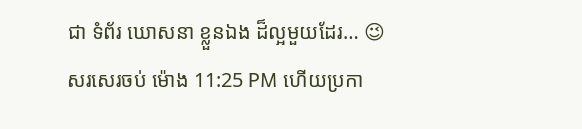ជា ទំព័រ ឃោសនា ខ្លួនឯង ដ៏ល្អមួយដែរ… 😉
សរសេរចប់ ម៉ោង 11:25 PM ហើយប្រកា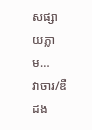សផ្សាយភ្លាម…
វាចារ/ឌឺដង